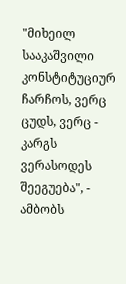"მიხეილ სააკაშვილი კონსტიტუციურ ჩარჩოს, ვერც ცუდს, ვერც - კარგს ვერასოდეს შეეგუება", - ამბობს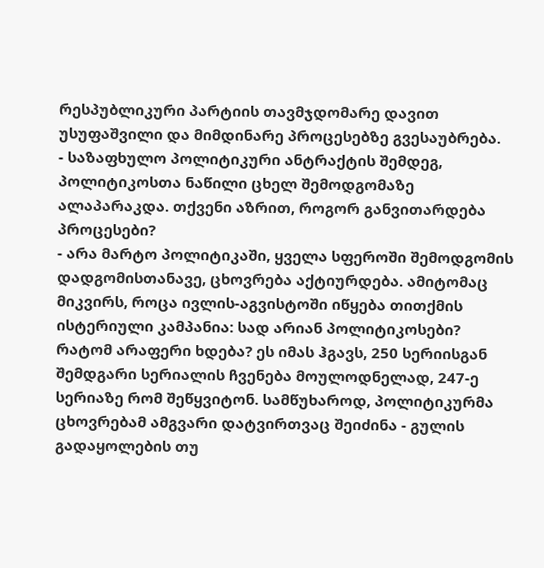რესპუბლიკური პარტიის თავმჯდომარე დავით უსუფაშვილი და მიმდინარე პროცესებზე გვესაუბრება.
- საზაფხულო პოლიტიკური ანტრაქტის შემდეგ, პოლიტიკოსთა ნაწილი ცხელ შემოდგომაზე ალაპარაკდა. თქვენი აზრით, როგორ განვითარდება პროცესები?
- არა მარტო პოლიტიკაში, ყველა სფეროში შემოდგომის დადგომისთანავე, ცხოვრება აქტიურდება. ამიტომაც მიკვირს, როცა ივლის-აგვისტოში იწყება თითქმის ისტერიული კამპანია: სად არიან პოლიტიკოსები? რატომ არაფერი ხდება? ეს იმას ჰგავს, 250 სერიისგან შემდგარი სერიალის ჩვენება მოულოდნელად, 247-ე სერიაზე რომ შეწყვიტონ. სამწუხაროდ, პოლიტიკურმა ცხოვრებამ ამგვარი დატვირთვაც შეიძინა - გულის გადაყოლების თუ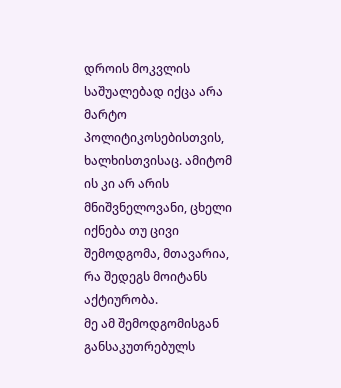დროის მოკვლის საშუალებად იქცა არა მარტო პოლიტიკოსებისთვის, ხალხისთვისაც. ამიტომ ის კი არ არის მნიშვნელოვანი, ცხელი იქნება თუ ცივი შემოდგომა, მთავარია, რა შედეგს მოიტანს აქტიურობა.
მე ამ შემოდგომისგან განსაკუთრებულს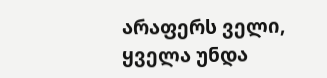არაფერს ველი, ყველა უნდა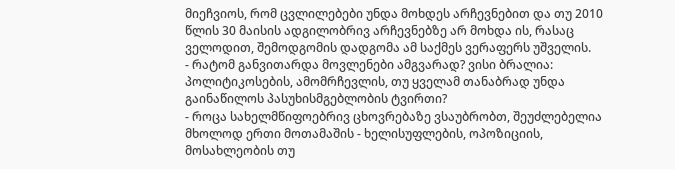მიეჩვიოს, რომ ცვლილებები უნდა მოხდეს არჩევნებით და თუ 2010 წლის 30 მაისის ადგილობრივ არჩევნებზე არ მოხდა ის, რასაც ველოდით, შემოდგომის დადგომა ამ საქმეს ვერაფერს უშველის.
- რატომ განვითარდა მოვლენები ამგვარად? ვისი ბრალია: პოლიტიკოსების, ამომრჩევლის, თუ ყველამ თანაბრად უნდა გაინაწილოს პასუხისმგებლობის ტვირთი?
- როცა სახელმწიფოებრივ ცხოვრებაზე ვსაუბრობთ, შეუძლებელია მხოლოდ ერთი მოთამაშის - ხელისუფლების, ოპოზიციის, მოსახლეობის თუ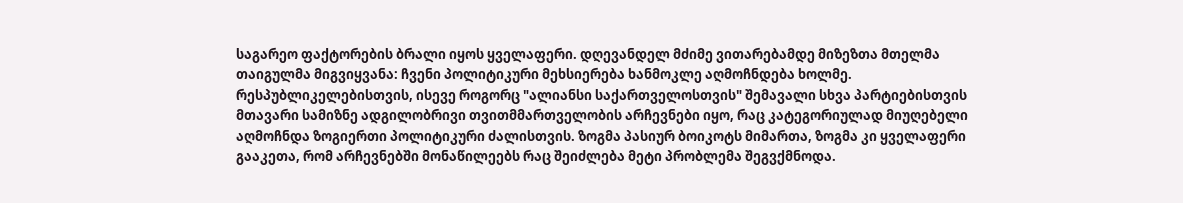საგარეო ფაქტორების ბრალი იყოს ყველაფერი. დღევანდელ მძიმე ვითარებამდე მიზეზთა მთელმა თაიგულმა მიგვიყვანა: ჩვენი პოლიტიკური მეხსიერება ხანმოკლე აღმოჩნდება ხოლმე. რესპუბლიკელებისთვის, ისევე როგორც "ალიანსი საქართველოსთვის" შემავალი სხვა პარტიებისთვის მთავარი სამიზნე ადგილობრივი თვითმმართველობის არჩევნები იყო, რაც კატეგორიულად მიუღებელი აღმოჩნდა ზოგიერთი პოლიტიკური ძალისთვის. ზოგმა პასიურ ბოიკოტს მიმართა, ზოგმა კი ყველაფერი გააკეთა, რომ არჩევნებში მონაწილეებს რაც შეიძლება მეტი პრობლემა შეგვქმნოდა.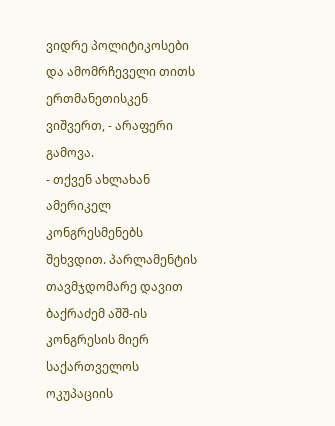ვიდრე პოლიტიკოსები და ამომრჩეველი თითს ერთმანეთისკენ ვიშვერთ, - არაფერი გამოვა.
- თქვენ ახლახან ამერიკელ კონგრესმენებს შეხვდით. პარლამენტის თავმჯდომარე დავით ბაქრაძემ აშშ-ის კონგრესის მიერ საქართველოს ოკუპაციის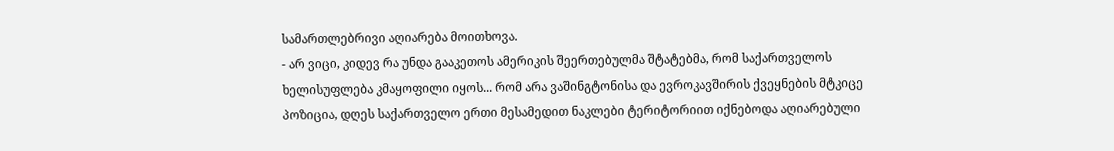სამართლებრივი აღიარება მოითხოვა.
- არ ვიცი, კიდევ რა უნდა გააკეთოს ამერიკის შეერთებულმა შტატებმა, რომ საქართველოს ხელისუფლება კმაყოფილი იყოს... რომ არა ვაშინგტონისა და ევროკავშირის ქვეყნების მტკიცე პოზიცია, დღეს საქართველო ერთი მესამედით ნაკლები ტერიტორიით იქნებოდა აღიარებული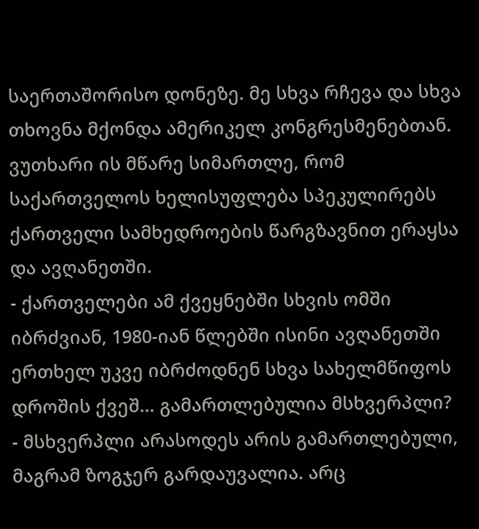საერთაშორისო დონეზე. მე სხვა რჩევა და სხვა თხოვნა მქონდა ამერიკელ კონგრესმენებთან. ვუთხარი ის მწარე სიმართლე, რომ საქართველოს ხელისუფლება სპეკულირებს ქართველი სამხედროების წარგზავნით ერაყსა და ავღანეთში.
- ქართველები ამ ქვეყნებში სხვის ომში იბრძვიან, 1980-იან წლებში ისინი ავღანეთში ერთხელ უკვე იბრძოდნენ სხვა სახელმწიფოს დროშის ქვეშ... გამართლებულია მსხვერპლი?
- მსხვერპლი არასოდეს არის გამართლებული, მაგრამ ზოგჯერ გარდაუვალია. არც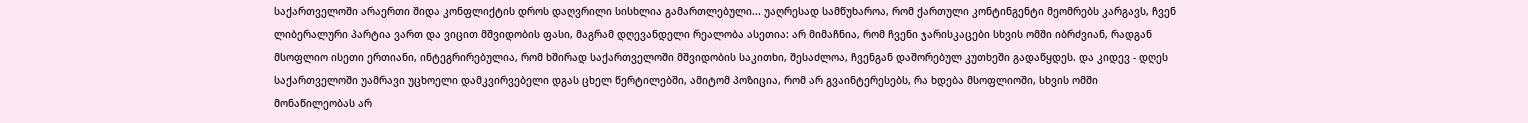საქართველოში არაერთი შიდა კონფლიქტის დროს დაღვრილი სისხლია გამართლებული... უაღრესად სამწუხაროა, რომ ქართული კონტინგენტი მეომრებს კარგავს, ჩვენ ლიბერალური პარტია ვართ და ვიცით მშვიდობის ფასი, მაგრამ დღევანდელი რეალობა ასეთია: არ მიმაჩნია, რომ ჩვენი ჯარისკაცები სხვის ომში იბრძვიან, რადგან მსოფლიო ისეთი ერთიანი, ინტეგრირებულია, რომ ხშირად საქართველოში მშვიდობის საკითხი, შესაძლოა, ჩვენგან დაშორებულ კუთხეში გადაწყდეს. და კიდევ - დღეს საქართველოში უამრავი უცხოელი დამკვირვებელი დგას ცხელ წერტილებში, ამიტომ პოზიცია, რომ არ გვაინტერესებს, რა ხდება მსოფლიოში, სხვის ომში მონაწილეობას არ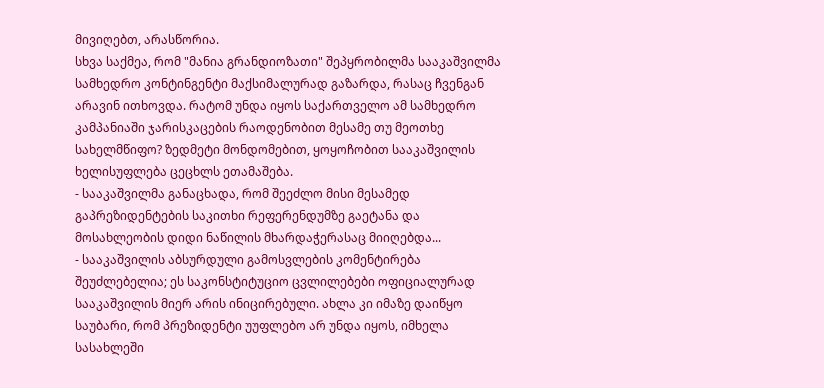მივიღებთ, არასწორია.
სხვა საქმეა, რომ "მანია გრანდიოზათი" შეპყრობილმა სააკაშვილმა სამხედრო კონტინგენტი მაქსიმალურად გაზარდა, რასაც ჩვენგან არავინ ითხოვდა. რატომ უნდა იყოს საქართველო ამ სამხედრო კამპანიაში ჯარისკაცების რაოდენობით მესამე თუ მეოთხე სახელმწიფო? ზედმეტი მონდომებით, ყოყოჩობით სააკაშვილის ხელისუფლება ცეცხლს ეთამაშება.
- სააკაშვილმა განაცხადა, რომ შეეძლო მისი მესამედ გაპრეზიდენტების საკითხი რეფერენდუმზე გაეტანა და მოსახლეობის დიდი ნაწილის მხარდაჭერასაც მიიღებდა...
- სააკაშვილის აბსურდული გამოსვლების კომენტირება შეუძლებელია; ეს საკონსტიტუციო ცვლილებები ოფიციალურად სააკაშვილის მიერ არის ინიცირებული. ახლა კი იმაზე დაიწყო საუბარი, რომ პრეზიდენტი უუფლებო არ უნდა იყოს, იმხელა სასახლეში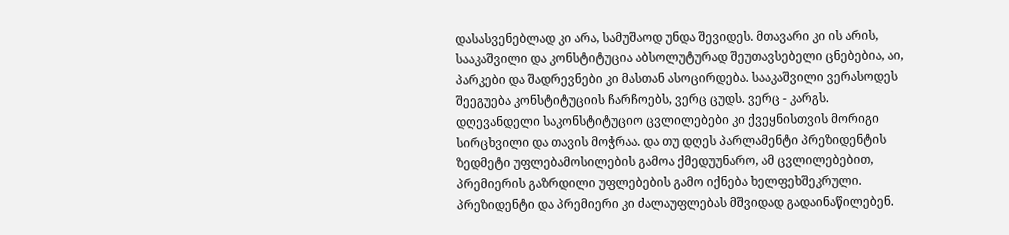დასასვენებლად კი არა, სამუშაოდ უნდა შევიდეს. მთავარი კი ის არის, სააკაშვილი და კონსტიტუცია აბსოლუტურად შეუთავსებელი ცნებებია, აი, პარკები და შადრევნები კი მასთან ასოცირდება. სააკაშვილი ვერასოდეს შეეგუება კონსტიტუციის ჩარჩოებს, ვერც ცუდს. ვერც - კარგს.
დღევანდელი საკონსტიტუციო ცვლილებები კი ქვეყნისთვის მორიგი სირცხვილი და თავის მოჭრაა. და თუ დღეს პარლამენტი პრეზიდენტის ზედმეტი უფლებამოსილების გამოა ქმედუუნარო, ამ ცვლილებებით, პრემიერის გაზრდილი უფლებების გამო იქნება ხელფეხშეკრული. პრეზიდენტი და პრემიერი კი ძალაუფლებას მშვიდად გადაინაწილებენ.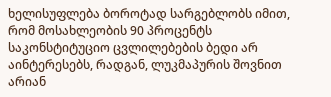ხელისუფლება ბოროტად სარგებლობს იმით, რომ მოსახლეობის 90 პროცენტს საკონსტიტუციო ცვლილებების ბედი არ აინტერესებს, რადგან, ლუკმაპურის შოვნით არიან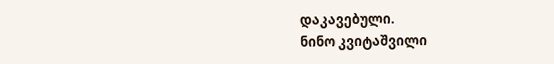დაკავებული.
ნინო კვიტაშვილი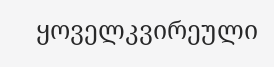ყოველკვირეული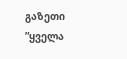გაზეთი ”ყველა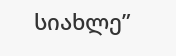სიახლე”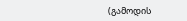(გამოდის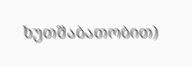ხუთშაბათობით)